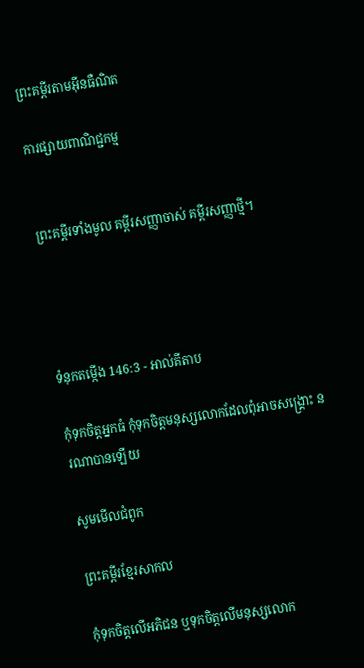ព្រះគម្ពីរតាមអ៊ីនធឺណិត

ការផ្សាយពាណិជ្ជកម្ម


ព្រះគម្ពីរទាំងមូល គម្ពីរសញ្ញាចាស់ គម្ពីរសញ្ញាថ្មី។




ទំនុកតម្កើង 146:3 - អាល់គីតាប

កុំទុកចិត្តអ្នកធំ កុំទុកចិត្តមនុស្សលោកដែលពុំអាចសង្គ្រោះ នរណាបានឡើយ

សូមមើលជំពូក

ព្រះគម្ពីរខ្មែរសាកល

កុំទុកចិត្តលើអភិជន ឬទុកចិត្តលើមនុស្សលោក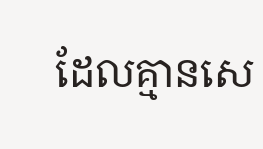ដែលគ្មានសេ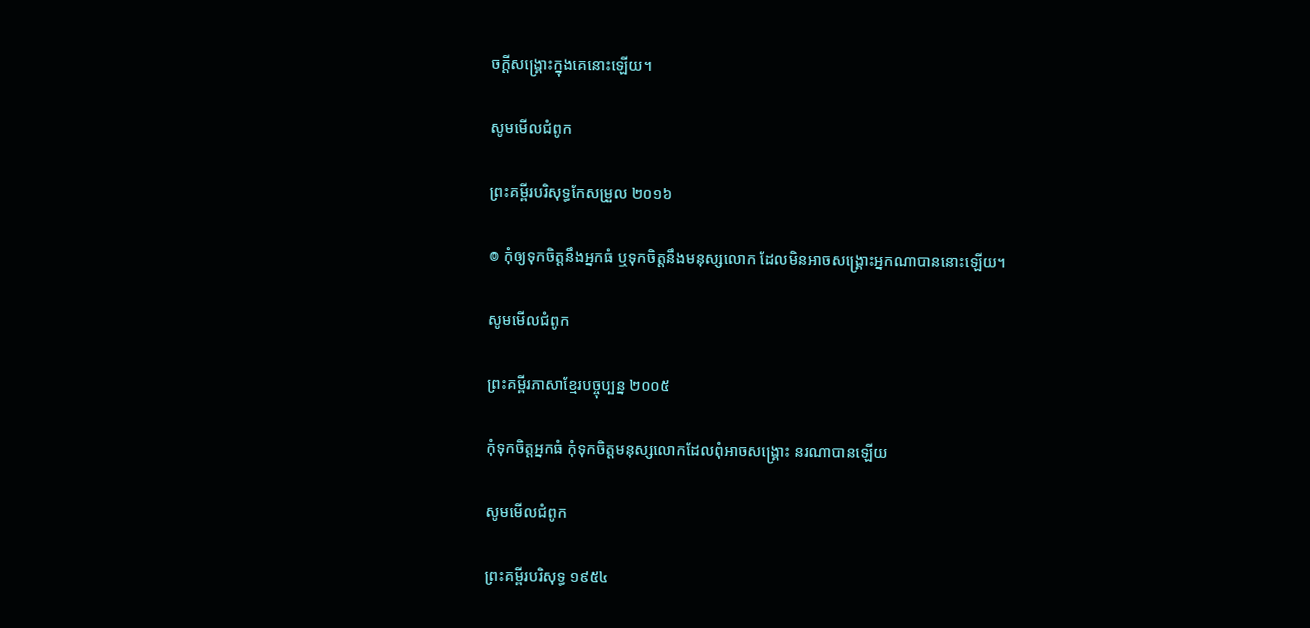ចក្ដីសង្គ្រោះក្នុងគេនោះឡើយ។

សូមមើលជំពូក

ព្រះគម្ពីរបរិសុទ្ធកែសម្រួល ២០១៦

៙ កុំឲ្យទុកចិត្តនឹងអ្នកធំ ឬទុកចិត្តនឹងមនុស្សលោក ដែលមិនអាចសង្គ្រោះអ្នកណាបាននោះឡើយ។

សូមមើលជំពូក

ព្រះគម្ពីរភាសាខ្មែរបច្ចុប្បន្ន ២០០៥

កុំទុកចិត្តអ្នកធំ កុំទុកចិត្តមនុស្សលោកដែលពុំអាចសង្គ្រោះ នរណាបានឡើយ

សូមមើលជំពូក

ព្រះគម្ពីរបរិសុទ្ធ ១៩៥៤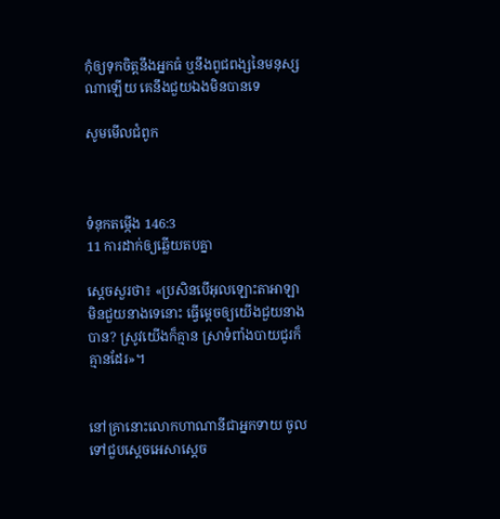កុំឲ្យទុកចិត្តនឹងអ្នកធំ ឬនឹងពូជ‌ពង្សនៃមនុស្សណាឡើយ គេនឹងជួយឯងមិនបានទេ

សូមមើលជំពូក



ទំនុកតម្កើង 146:3
11 ការដាក់ឲ្យឆ្លើយតបគ្នា

ស្តេចសួរថា៖ «ប្រសិនបើអុលឡោះ‌តាអាឡាមិនជួយនាងទេនោះ ធ្វើម្តេចឲ្យយើងជួយនាងបាន? ស្រូវយើងក៏គ្មាន ស្រាទំពាំង‌បាយ‌ជូរក៏គ្មានដែរ»។


នៅគ្រានោះលោកហាណា‌នីជាអ្នកទាយ ចូលទៅជួបស្តេចអេ‌សាស្តេច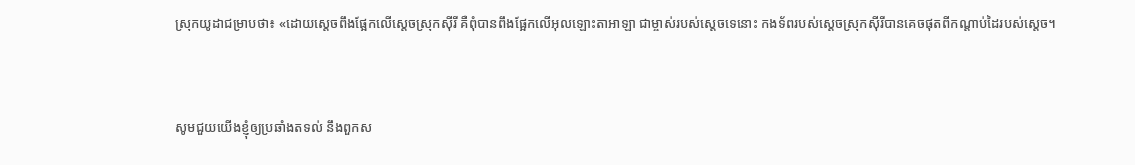ស្រុកយូដាជម្រាបថា៖ «ដោយស្តេចពឹងផ្អែកលើស្តេចស្រុកស៊ីរី គឺពុំបានពឹងផ្អែកលើអុលឡោះ‌តាអាឡា ជាម្ចាស់របស់ស្តេចទេនោះ កង‌ទ័ពរបស់ស្តេចស្រុកស៊ីរីបានគេចផុតពីកណ្តាប់ដៃរបស់ស្តេច។


សូមជួយយើងខ្ញុំឲ្យប្រឆាំងតទល់ នឹងពួកស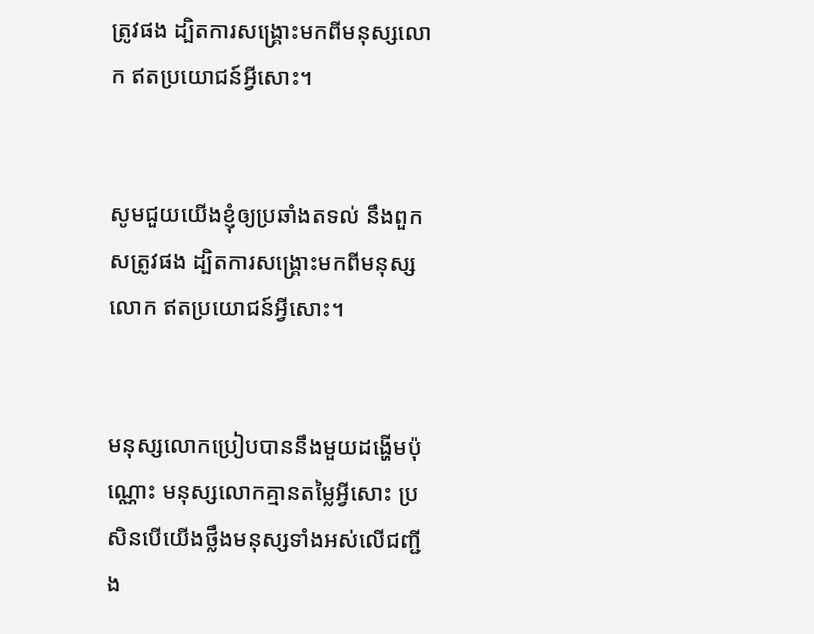ត្រូវផង ដ្បិតការសង្គ្រោះមកពីមនុស្សលោក ឥតប្រយោជន៍អ្វីសោះ។


សូមជួយយើងខ្ញុំឲ្យប្រឆាំងតទល់ នឹងពួកសត្រូវផង ដ្បិតការសង្គ្រោះមកពីមនុស្សលោក ឥតប្រយោជន៍អ្វីសោះ។


មនុស្សលោកប្រៀបបាននឹងមួយដង្ហើមប៉ុណ្ណោះ មនុស្សលោកគ្មានតម្លៃអ្វីសោះ ប្រសិនបើយើងថ្លឹងមនុស្សទាំងអស់លើជញ្ជីង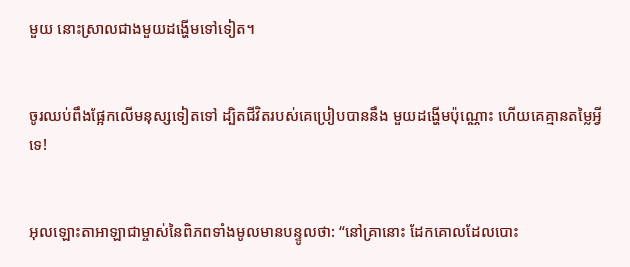មួយ នោះស្រាលជាងមួយដង្ហើមទៅទៀត។


ចូរឈប់ពឹងផ្អែកលើមនុស្សទៀតទៅ ដ្បិតជីវិតរបស់គេប្រៀបបាននឹង មួយដង្ហើមប៉ុណ្ណោះ ហើយគេគ្មានតម្លៃអ្វីទេ!


អុលឡោះ‌តាអាឡាជាម្ចាស់នៃពិភពទាំងមូលមានបន្ទូលថា: “នៅគ្រានោះ ដែកគោលដែលបោះ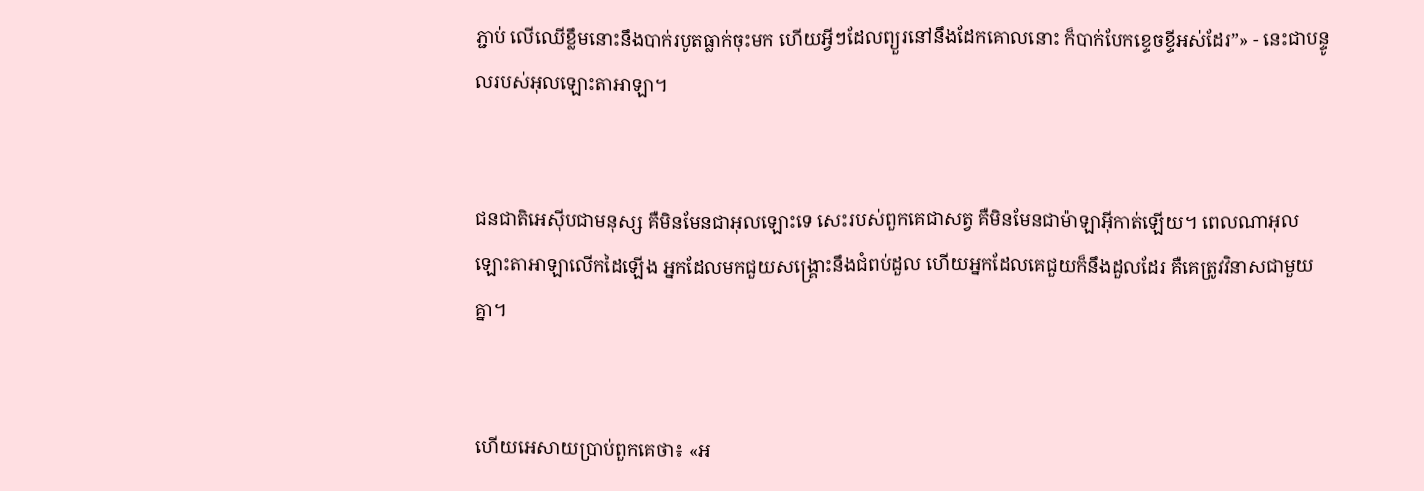ភ្ជាប់ លើឈើខ្លឹមនោះនឹងបាក់របូតធ្លាក់ចុះមក ហើយអ្វីៗដែលព្យួរនៅនឹងដែកគោលនោះ ក៏បាក់បែកខ្ទេច‌ខ្ទីអស់ដែរ”» - នេះជាបន្ទូលរបស់អុលឡោះ‌តាអាឡា។


ជន‌ជាតិអេស៊ីបជាមនុស្ស គឺមិនមែនជាអុលឡោះទេ សេះរបស់ពួកគេជាសត្វ គឺមិនមែនជាម៉ាឡា‌អ៊ីកាត់ឡើយ។ ពេលណាអុលឡោះ‌តាអាឡាលើកដៃឡើង អ្នកដែលមកជួយសង្គ្រោះនឹងជំពប់ដួល ហើយអ្នកដែលគេជួយក៏នឹងដួលដែរ គឺគេត្រូវវិនាសជាមួយគ្នា។


ហើយអេសាយប្រាប់ពួកគេថា៖ «អ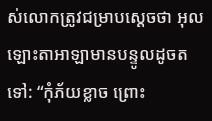ស់លោកត្រូវជម្រាបស្តេចថា អុលឡោះ‌តាអាឡាមានបន្ទូលដូចតទៅ: “កុំភ័យខ្លាច ព្រោះ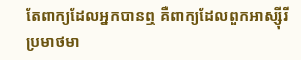តែពាក្យដែលអ្នកបានឮ គឺពាក្យដែលពួកអាស្ស៊ីរីប្រមាថមា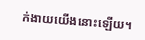ក់‌ងាយយើងនោះឡើយ។